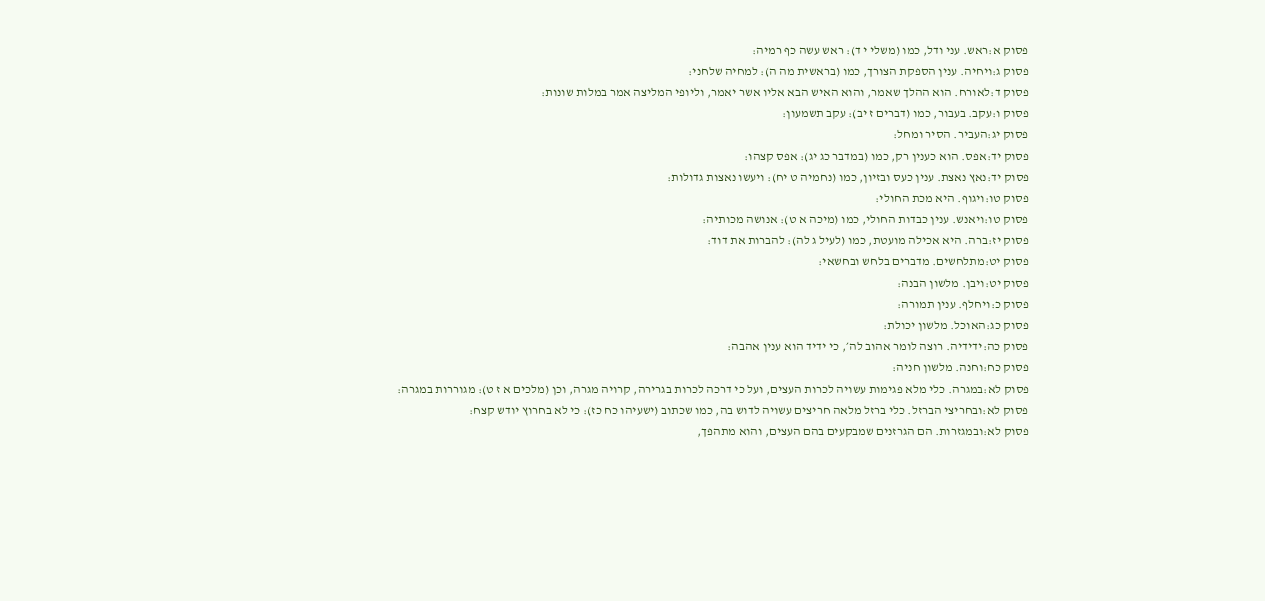פסוק א:ראש. עני ודל, כמו (משלי י ד): ראש עשה כף רמיה:
פסוק ג:ויחיה. ענין הספקת הצורך, כמו (בראשית מה ה): למחיה שלחני:
פסוק ד:לאורח. הוא ההלך שאמר, והוא האיש הבא אליו אשר יאמר, וליופי המליצה אמר במלות שונות:
פסוק ו:עקב. בעבור, כמו (דברים ז יב): עקב תשמעון:
פסוק יג:העביר. הסיר ומחל:
פסוק יד:אפס. הוא כענין רק, כמו (במדבר כג יג): אפס קצהו:
פסוק יד:נאץ נאצת. ענין כעס ובזיון, כמו (נחמיה ט יח): ויעשו נאצות גדולות:
פסוק טו:ויגוף. היא מכת החולי:
פסוק טו:ויאנש. ענין כבדות החולי, כמו (מיכה א ט): אנושה מכותיה:
פסוק יז:ברה. היא אכילה מועטת, כמו (לעיל ג לה): להברות את דוד:
פסוק יט:מתלחשים. מדברים בלחש ובחשאי:
פסוק יט:ויבן. מלשון הבנה:
פסוק כ:ויחלף. ענין תמורה:
פסוק כג:האוכל. מלשון יכולת:
פסוק כה:ידידיה. רוצה לומר אהוב לה׳, כי ידיד הוא ענין אהבה:
פסוק כח:וחנה. מלשון חניה:
פסוק לא:במגרה. כלי מלא פגימות עשויה לכרות העצים, ועל כי דרכה לכרות בגרירה, קרויה מגרה, וכן (מלכים א ז ט): מגוררות במגרה:
פסוק לא:ובחריצי הברזל. כלי ברזל מלאה חריצים עשויה לדוש בה, כמו שכתוב (ישעיהו כח כז): כי לא בחרוץ יודש קצח:
פסוק לא:ובמגזרות. הם הגרזנים שמבקעים בהם העצים, והוא מתהפך,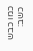כמו כבש כשב: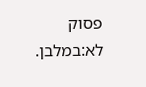פסוק לא:במלבן.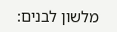מלשון לבנים: